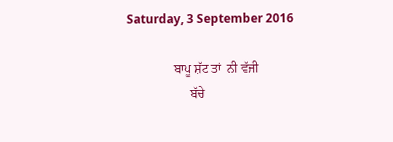Saturday, 3 September 2016

               ਬਾਪੂ ਸ਼ੱਟ ਤਾਂ  ਨੀ ਵੱਜੀ
                    ਬੱਚੇ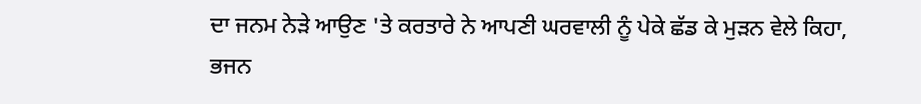ਦਾ ਜਨਮ ਨੇੜੇ ਆਉਣ 'ਤੇ ਕਰਤਾਰੇ ਨੇ ਆਪਣੀ ਘਰਵਾਲੀ ਨੂੰ ਪੇਕੇ ਛੱਡ ਕੇ ਮੁੜਨ ਵੇਲੇ ਕਿਹਾ, ਭਜਨ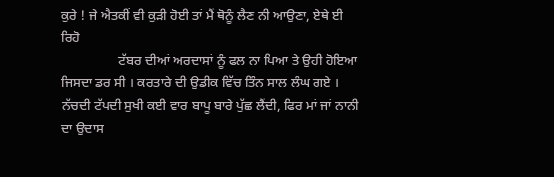ਕੁਰੇ ! ਜੇ ਐਤਕੀਂ ਵੀ ਕੁੜੀ ਹੋਈ ਤਾਂ ਮੈਂ ਥੋਨੂੰ ਲੈਣ ਨੀ ਆਉਣਾ, ਏਥੇ ਈ ਰਿਹੋ
                 ਟੱਬਰ ਦੀਆਂ ਅਰਦਾਸਾਂ ਨੂੰ ਫਲ ਨਾ ਪਿਆ ਤੇ ਉਹੀ ਹੋਇਆ ਜਿਸਦਾ ਡਰ ਸੀ । ਕਰਤਾਰੇ ਦੀ ਉਡੀਕ ਵਿੱਚ ਤਿੰਨ ਸਾਲ ਲੰਘ ਗਏ । ਨੱਚਦੀ ਟੱਪਦੀ ਸੁਖੀ ਕਈ ਵਾਰ ਬਾਪੂ ਬਾਰੇ ਪੁੱਛ ਲੈਂਦੀ, ਫਿਰ ਮਾਂ ਜਾਂ ਨਾਨੀ ਦਾ ਉਦਾਸ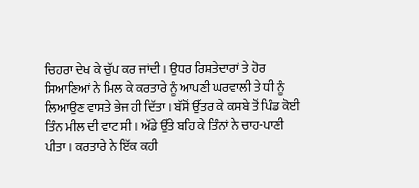ਚਿਹਰਾ ਦੇਖ ਕੇ ਚੁੱਪ ਕਰ ਜਾਂਦੀ । ਉਧਰ ਰਿਸ਼ਤੇਦਾਰਾਂ ਤੇ ਹੋਰ ਸਿਆਣਿਆਂ ਨੇ ਮਿਲ ਕੇ ਕਰਤਾਰੇ ਨੂੰ ਆਪਣੀ ਘਰਵਾਲੀ ਤੇ ਧੀ ਨੂੰ ਲਿਆਉਣ ਵਾਸਤੇ ਭੇਜ ਹੀ ਦਿੱਤਾ । ਬੱਸੋਂ ਉੱਤਰ ਕੇ ਕਸਬੇ ਤੋਂ ਪਿੰਡ ਕੋਈ ਤਿੰਨ ਮੀਲ ਦੀ ਵਾਟ ਸੀ । ਅੱਡੇ ਉੱਤੇ ਬਹਿ ਕੇ ਤਿੰਨਾਂ ਨੇ ਚਾਹ-ਪਾਣੀ ਪੀਤਾ । ਕਰਤਾਰੇ ਨੇ ਇੱਕ ਕਹੀ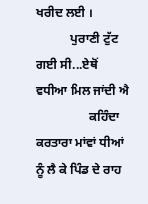ਖਰੀਦ ਲਈ ।
           ਪੁਰਾਣੀ ਟੁੱਟ ਗਈ ਸੀ...ਏਥੋਂ ਵਧੀਆ ਮਿਲ ਜਾਂਦੀ ਐ
                 ਕਹਿੰਦਾ ਕਰਤਾਰਾ ਮਾਂਵਾਂ ਧੀਆਂ ਨੂੰ ਲੈ ਕੇ ਪਿੰਡ ਦੇ ਰਾਹ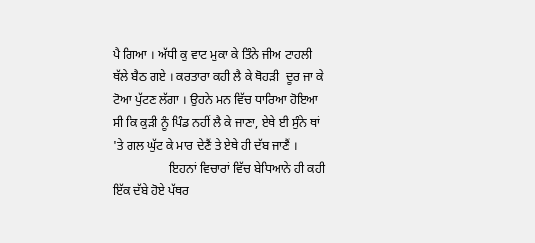ਪੈ ਗਿਆ । ਅੱਧੀ ਕੁ ਵਾਟ ਮੁਕਾ ਕੇ ਤਿੰਨੇ ਜੀਅ ਟਾਹਲੀ ਥੱਲੇ ਬੈਠ ਗਏ । ਕਰਤਾਰਾ ਕਹੀ ਲੈ ਕੇ ਥੋਹੜੀ  ਦੂਰ ਜਾ ਕੇ ਟੋਆ ਪੁੱਟਣ ਲੱਗਾ । ਉਹਨੇ ਮਨ ਵਿੱਚ ਧਾਰਿਆ ਹੋਇਆ ਸੀ ਕਿ ਕੁੜੀ ਨੂੰ ਪਿੰਡ ਨਹੀਂ ਲੈ ਕੇ ਜਾਣਾ, ਏਥੇ ਈ ਸੁੰਨੇ ਥਾਂ 'ਤੇ ਗਲ ਘੁੱਟ ਕੇ ਮਾਰ ਦੇਣੈਂ ਤੇ ਏਥੇ ਹੀ ਦੱਬ ਜਾਣੈਂ ।
                  ਇਹਨਾਂ ਵਿਚਾਰਾਂ ਵਿੱਚ ਬੇਧਿਆਨੇ ਹੀ ਕਹੀ ਇੱਕ ਦੱਬੇ ਹੋਏ ਪੱਥਰ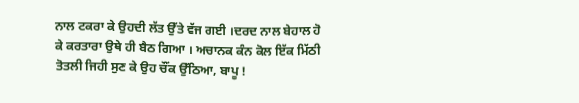ਨਾਲ ਟਕਰਾ ਕੇ ਉਹਦੀ ਲੱਤ ਉੱਤੇ ਵੱਜ ਗਈ ।ਦਰਦ ਨਾਲ ਬੇਹਾਲ ਹੋ ਕੇ ਕਰਤਾਰਾ ਉਥੇ ਹੀ ਬੈਠ ਗਿਆ । ਅਚਾਨਕ ਕੰਨ ਕੋਲ ਇੱਕ ਮਿੱਠੀ ਤੋਤਲੀ ਜਿਹੀ ਸੁਣ ਕੇ ਉਹ ਚੌਂਕ ਉੱਠਿਆ, ਬਾਪੂ !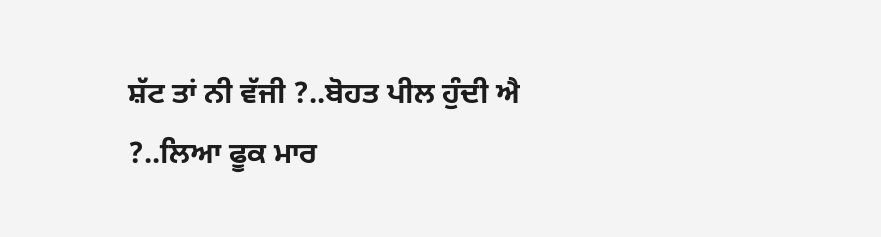ਸ਼ੱਟ ਤਾਂ ਨੀ ਵੱਜੀ ?..ਬੋਹਤ ਪੀਲ ਹੁੰਦੀ ਐ ?..ਲਿਆ ਫੂਕ ਮਾਰ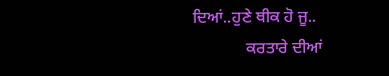ਦਿਆਂ..ਹੁਣੇ ਥੀਕ ਹੋ ਜੂ..
             ਕਰਤਾਰੇ ਦੀਆਂ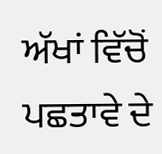ਅੱਖਾਂ ਵਿੱਚੋਂ ਪਛਤਾਵੇ ਦੇ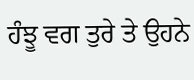ਹੰਝੂ ਵਗ ਤੁਰੇ ਤੇ ਉਹਨੇ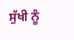ਸੁੱਖੀ ਨੂੰ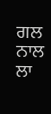ਗਲ ਨਾਲ ਲਾ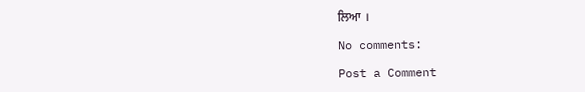ਲਿਆ ।

No comments:

Post a Comment